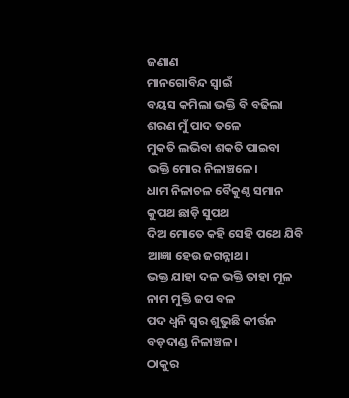ଜଣାଣ
ମାନଗୋବିନ୍ଦ ସ୍ବାଇଁ
ବୟସ କମିଲା ଭକ୍ତି ବି ବଢିଲା
ଶରଣ ମୁଁ ପାଦ ତଳେ
ମୁକତି ଲଭିବା ଶକତି ପାଇବା
ଭକ୍ତି ମୋର ନିଳାଞ୍ଚଳେ।
ଧାମ ନିଳାଚଳ ବୈକୁଣ୍ଠ ସମାନ
କୁପଥ ଛାଡ଼ି ସୁପଥ
ଦିଅ ମୋତେ କହି ସେହି ପଥେ ଯିବି
ଆଜ୍ଞା ହେଉ ଜଗନ୍ନାଥ।
ଭକ୍ତ ଯାହା ଦଳ ଭକ୍ତି ତାହା ମୂଳ
ନାମ ମୁକ୍ତି ଜପ ବଳ
ପଦ ଧ୍ବନି ସ୍ବର ଶୁଭୁଛି କୀର୍ତ୍ତନ
ବଡ଼ଦାଣ୍ଡ ନିଳାଞ୍ଚଳ।
ଠାକୁର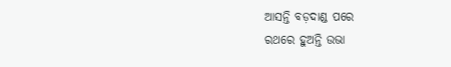ଆସନ୍ତି ବଡ଼ଦାଣ୍ଡ ପରେ
ରଥରେ ହୁଅନ୍ତି ଉଭା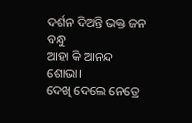ଦର୍ଶନ ଦିଅନ୍ତି ଭକ୍ତ ଜନ ବନ୍ଧୁ
ଆହା କି ଆନନ୍ଦ ଶୋଭା।
ଦେଖି ଦେଲେ ନେତ୍ରେ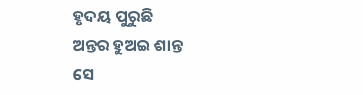ହୃଦୟ ପୁରୁଛି
ଅନ୍ତର ହୁଅଇ ଶାନ୍ତ
ସେ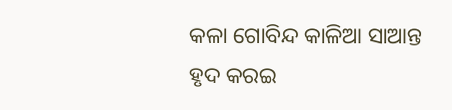କଳା ଗୋବିନ୍ଦ କାଳିଆ ସାଆନ୍ତ
ହୃଦ କରଇ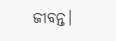ଜୀବନ୍ତ।